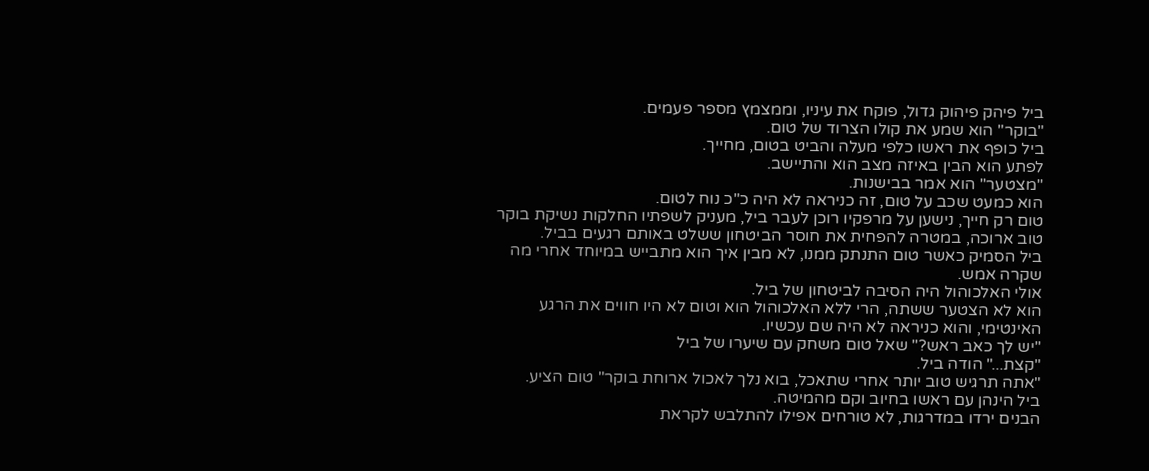ביל פיהק פיהוק גדול, פוקח את עיניו, וממצמץ מספר פעמים.
"בוקר" הוא שמע את קולו הצרוד של טום.
ביל כופף את ראשו כלפי מעלה והביט בטום, מחייך.
לפתע הוא הבין באיזה מצב הוא והתיישב.
"מצטער" הוא אמר בבישנות.
הוא כמעט שכב על טום, זה כניראה לא היה כ"כ נוח לטום.
טום רק חייך, נישען על מרפקיו רוכן לעבר ביל, מעניק לשפתיו החלקות נשיקת בוקר טוב ארוכה, במטרה להפחית את חוסר הביטחון ששלט באותם רגעים בביל.
ביל הסמיק כאשר טום התנתק ממנו, לא מבין איך הוא מתבייש במיוחד אחרי מה שקרה אמש.
אולי האלכוהול היה הסיבה לביטחון של ביל.
הוא לא הצטער ששתה, הרי ללא האלכוהול הוא וטום לא היו חווים את הרגע האינטימי, והוא כניראה לא היה שם עכשיו.
"יש לך כאב ראש?" שאל טום משחק עם שיערו של ביל
"קצת..." הודה ביל.
"אתה תרגיש טוב יותר אחרי שתאכל, בוא נלך לאכול ארוחת בוקר" טום הציע.
ביל הינהן עם ראשו בחיוב וקם מהמיטה.
הבנים ירדו במדרגות, לא טורחים אפילו להתלבש לקראת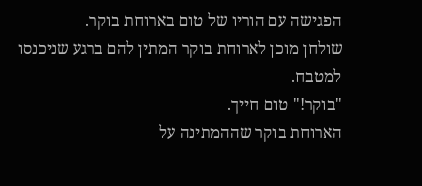הפגישה עם הוריו של טום בארוחת בוקר.
שולחן מוכן לארוחת בוקר המתין להם ברגע שניכנסו למטבח.
"בוקר!" טום חייך.
הארוחת בוקר שההמתינה על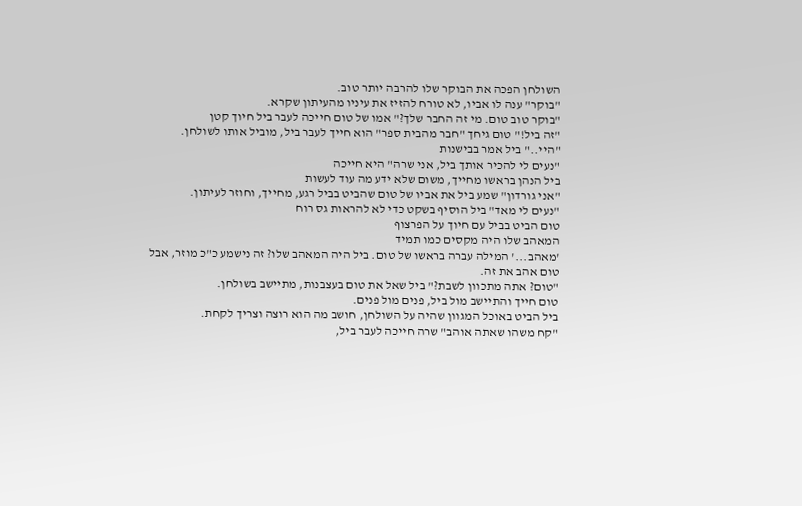השולחן הפכה את הבוקר שלו להרבה יותר טוב.
"בוקר" ענה לו אביו, לא טורח להזיז את עיניו מהעיתון שקרא.
"בוקר טוב טום. מי זה החבר שלך?" אמו של טום חייכה לעבר ביל חיוך קטן
"זה ביל!" טום גיחך "חבר מהבית ספר" הוא חייך לעבר ביל, מוביל אותו לשולחן.
"היי.." ביל אמר בבישנות
"נעים לי להכיר אותך ביל, אני שרה" היא חייכה
ביל הנהן בראשו מחייך, משום שלא ידע מה עוד לעשות
"אני גורדון" שמע ביל את אביו של טום שהביט בביל רגע, מחייך, וחוזר לעיתון.
"נעים לי מאד" ביל הוסיף בשקט כדי לא להראות גס רוח
טום הביט בביל עם חיוך על הפרצוף
המאהב שלו היה מקסים כמו תמיד
'מאהב...' המילה עברה בראשו של טום. ביל היה המאהב שלו? זה נישמע כ"כ מוזר, אבל טום אהב את זה.
"טום? אתה מתכוון לשבת?" ביל שאל את טום בעצבנות, מתיישב בשולחן.
טום חייך והתיישב מול ביל, פנים מול פנים.
ביל הביט באוכל המגוון שהיה על השולחן, חושב מה הוא רוצה וצריך לקחת.
"קח משהו שאתה אוהב" שרה חייכה לעבר ביל,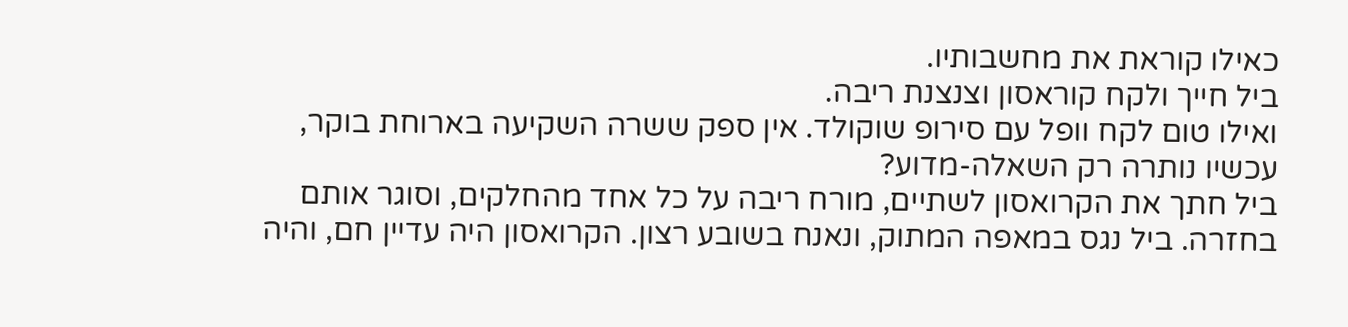כאילו קוראת את מחשבותיו.
ביל חייך ולקח קוראסון וצנצנת ריבה.
ואילו טום לקח וופל עם סירופ שוקולד. אין ספק ששרה השקיעה בארוחת בוקר, עכשיו נותרה רק השאלה-מדוע?
ביל חתך את הקרואסון לשתיים, מורח ריבה על כל אחד מהחלקים, וסוגר אותם בחזרה. ביל נגס במאפה המתוק, ונאנח בשובע רצון. הקרואסון היה עדיין חם, והיה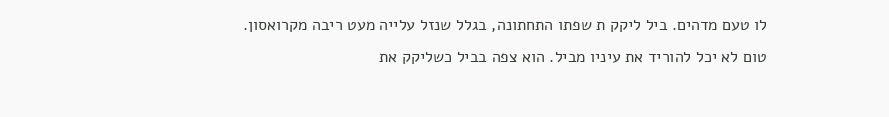לו טעם מדהים. ביל ליקק ת שפתו התחתונה, בגלל שנזל עלייה מעט ריבה מקרואסון.
טום לא יכל להוריד את עיניו מביל. הוא צפה בביל כשליקק את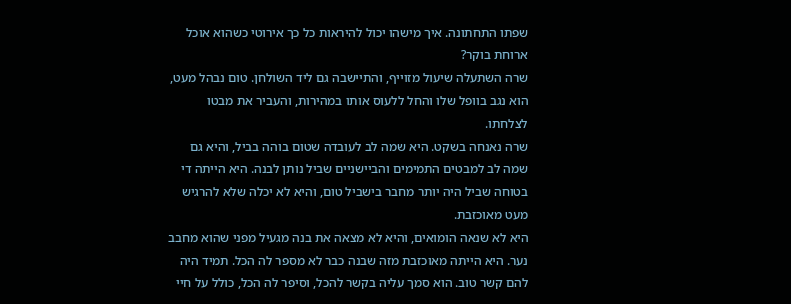שפתו התחתונה. איך מישהו יכול להיראות כל כך אירוטי כשהוא אוכל ארוחת בוקר?
שרה השתעלה שיעול מזוייף, והתיישבה גם ליד השולחן. טום נבהל מעט, הוא נגב בוופל שלו והחל ללעוס אותו במהירות, והעביר את מבטו לצלחתו.
שרה נאנחה בשקט. היא שמה לב לעובדה שטום בוהה בביל, והיא גם שמה לב למבטים התמימים והביישניים שביל נותן לבנה. היא הייתה די בטוחה שביל היה יותר מחבר בישביל טום, והיא לא יכלה שלא להרגיש מעט מאוכזבת.
היא לא שנאה הומואים, והיא לא מצאה את בנה מגעיל מפני שהוא מחבב נער. היא הייתה מאוכזבת מזה שבנה כבר לא מספר לה הכל. תמיד היה להם קשר טוב. הוא סמך עליה בקשר להכל, וסיפר לה הכל, כולל על חיי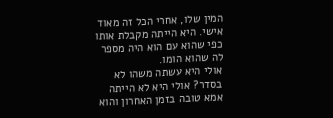המין שלו, אחרי הכל זה מאוד אישי. היא הייתה מקבלת אותו כפי שהוא עם הוא היה מספר לה שהוא הומו.
אולי היא עשתה משהו לא בסדר? אולי היא לא הייתה אמא טובה בזמן האחרון והוא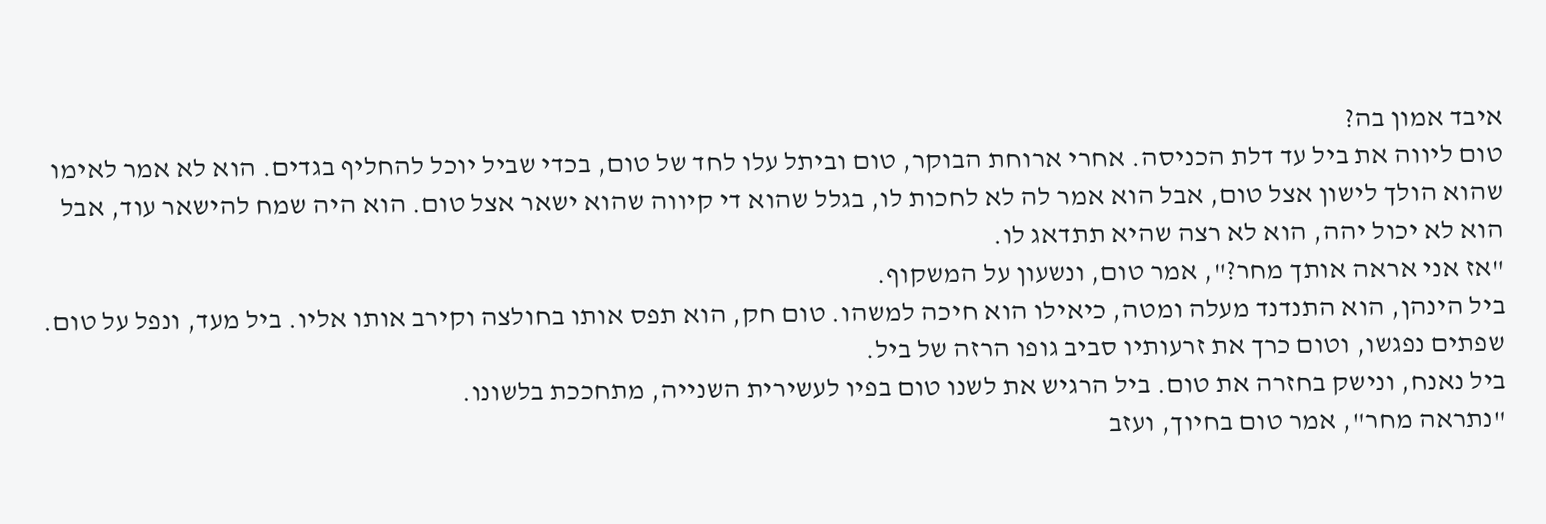איבד אמון בה?
טום ליווה את ביל עד דלת הכניסה. אחרי ארוחת הבוקר, טום וביתל עלו לחד של טום, בכדי שביל יוכל להחליף בגדים. הוא לא אמר לאימו שהוא הולך לישון אצל טום, אבל הוא אמר לה לא לחכות לו, בגלל שהוא די קיווה שהוא ישאר אצל טום. הוא היה שמח להישאר עוד, אבל הוא לא יכול יהה, הוא לא רצה שהיא תתדאג לו.
"אז אני אראה אותך מחר?", אמר טום, ונשעון על המשקוף.
ביל הינהן, הוא התנדנד מעלה ומטה, כיאילו הוא חיכה למשהו. טום חק, הוא תפס אותו בחולצה וקירב אותו אליו. ביל מעד, ונפל על טום. שפתים נפגשו, וטום כרך את זרעותיו סביב גופו הרזה של ביל.
ביל נאנח, ונישק בחזרה את טום. ביל הרגיש את לשנו טום בפיו לעשירית השנייה, מתחככת בלשונו.
"נתראה מחר", אמר טום בחיוך, ועזב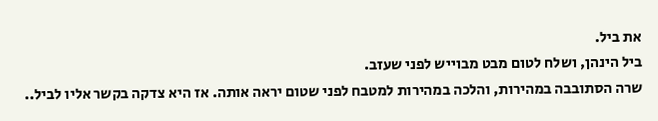את ביל.
ביל הינהן, ושלח לטום מבט מבוייש לפני שעזב.
שרה הסתובבה במהירות, והלכה במהירות למטבח לפני שטום יראה אותה. אז היא צדקה בקשר אליו לביל..